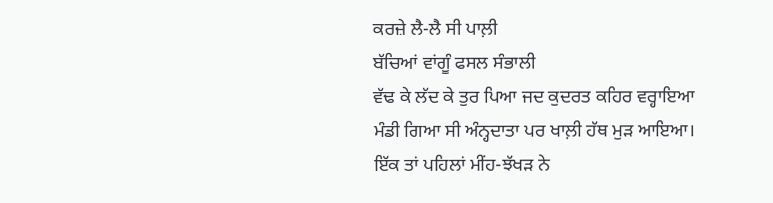ਕਰਜ਼ੇ ਲੈ-ਲੈ ਸੀ ਪਾਲ਼ੀ
ਬੱਚਿਆਂ ਵਾਂਗੂੰ ਫਸਲ ਸੰਭਾਲੀ
ਵੱਢ ਕੇ ਲੱਦ ਕੇ ਤੁਰ ਪਿਆ ਜਦ ਕੁਦਰਤ ਕਹਿਰ ਵਰ੍ਹਾਇਆ
ਮੰਡੀ ਗਿਆ ਸੀ ਅੰਨ੍ਹਦਾਤਾ ਪਰ ਖਾਲ਼ੀ ਹੱਥ ਮੁੜ ਆਇਆ।
ਇੱਕ ਤਾਂ ਪਹਿਲਾਂ ਮੀਂਹ-ਝੱਖੜ ਨੇ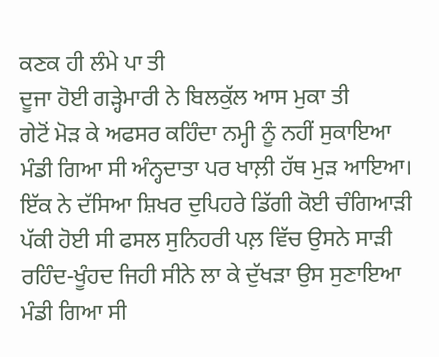ਕਣਕ ਹੀ ਲੰਮੇ ਪਾ ਤੀ
ਦੂਜਾ ਹੋਈ ਗੜ੍ਹੇਮਾਰੀ ਨੇ ਬਿਲਕੁੱਲ ਆਸ ਮੁਕਾ ਤੀ
ਗੇਟੋਂ ਮੋੜ ਕੇ ਅਫਸਰ ਕਹਿੰਦਾ ਨਮ੍ਹੀ ਨੂੰ ਨਹੀਂ ਸੁਕਾਇਆ
ਮੰਡੀ ਗਿਆ ਸੀ ਅੰਨ੍ਹਦਾਤਾ ਪਰ ਖਾਲ਼ੀ ਹੱਥ ਮੁੜ ਆਇਆ।
ਇੱਕ ਨੇ ਦੱਸਿਆ ਸ਼ਿਖਰ ਦੁਪਿਹਰੇ ਡਿੱਗੀ ਕੋਈ ਚੰਗਿਆੜੀ
ਪੱਕੀ ਹੋਈ ਸੀ ਫਸਲ ਸੁਨਿਹਰੀ ਪਲ਼ ਵਿੱਚ ਉਸਨੇ ਸਾੜੀ
ਰਹਿੰਦ-ਖੂੰਹਦ ਜਿਹੀ ਸੀਨੇ ਲਾ ਕੇ ਦੁੱਖੜਾ ਉਸ ਸੁਣਾਇਆ
ਮੰਡੀ ਗਿਆ ਸੀ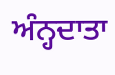ਅੰਨ੍ਹਦਾਤਾ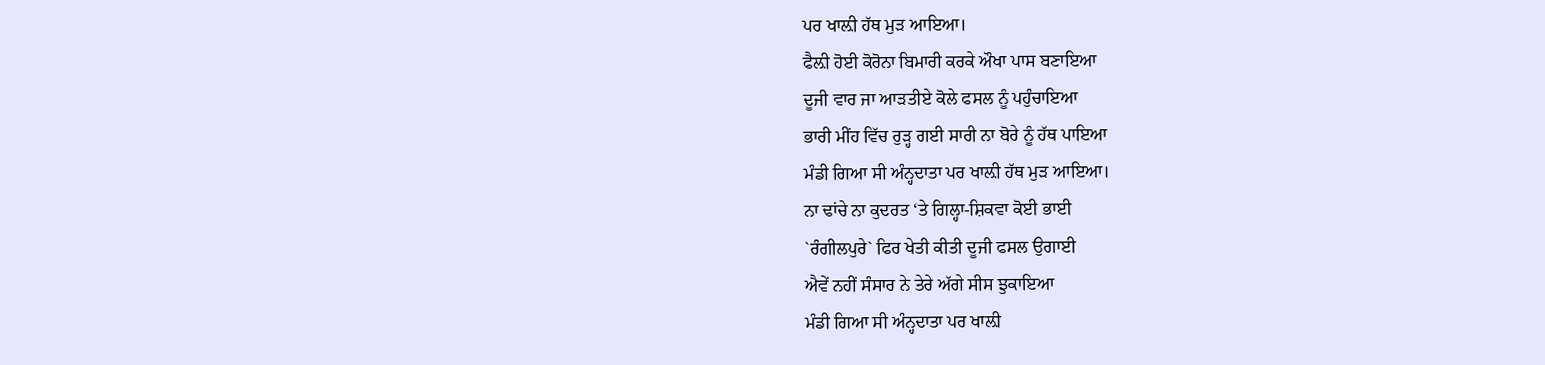ਪਰ ਖਾਲ਼ੀ ਹੱਥ ਮੁੜ ਆਇਆ।
ਫੈਲ਼ੀ ਹੋਈ ਕੋਰੋਨਾ ਬਿਮਾਰੀ ਕਰਕੇ ਔਖਾ ਪਾਸ ਬਣਾਇਆ
ਦੂਜੀ ਵਾਰ ਜਾ ਆੜਤੀਏ ਕੋਲੇ ਫਸਲ ਨੂੰ ਪਹੁੰਚਾਇਆ
ਭਾਰੀ ਮੀਂਹ ਵਿੱਚ ਰੁੜ੍ਹ ਗਈ ਸਾਰੀ ਨਾ ਬੋਰੇ ਨੂੰ ਹੱਥ ਪਾਇਆ
ਮੰਡੀ ਗਿਆ ਸੀ ਅੰਨ੍ਹਦਾਤਾ ਪਰ ਖਾਲ਼ੀ ਹੱਥ ਮੁੜ ਆਇਆ।
ਨਾ ਢਾਂਚੇ ਨਾ ਕੁਦਰਤ ‘ਤੇ ਗਿਲ੍ਹਾ-ਸ਼ਿਕਵਾ ਕੋਈ ਭਾਈ
`ਰੰਗੀਲਪੁਰੇ` ਫਿਰ ਖੇਤੀ ਕੀਤੀ ਦੂਜੀ ਫਸਲ ਉਗਾਈ
ਐਵੇਂ ਨਹੀਂ ਸੰਸਾਰ ਨੇ ਤੇਰੇ ਅੱਗੇ ਸੀਸ ਝੁਕਾਇਆ
ਮੰਡੀ ਗਿਆ ਸੀ ਅੰਨ੍ਹਦਾਤਾ ਪਰ ਖਾਲ਼ੀ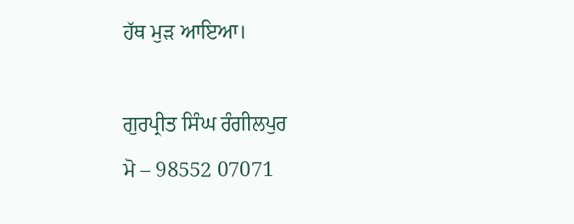ਹੱਥ ਮੁੜ ਆਇਆ।

ਗੁਰਪ੍ਰੀਤ ਸਿੰਘ ਰੰਗੀਲਪੁਰ
ਮੋ – 98552 07071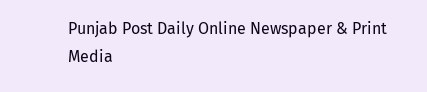Punjab Post Daily Online Newspaper & Print Media